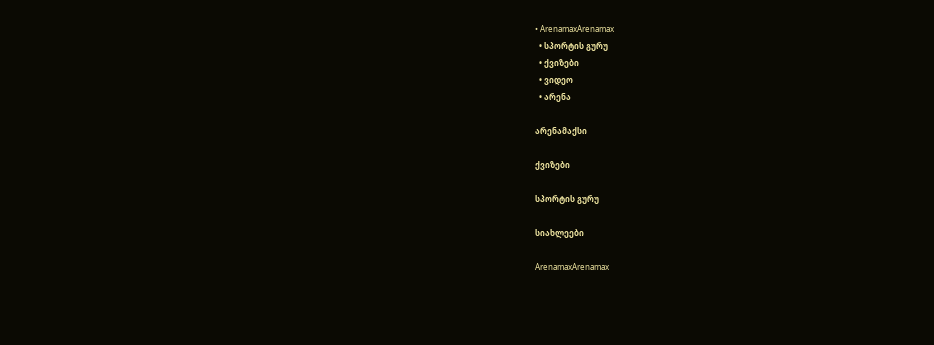• ArenamaxArenamax
  • სპორტის გურუ
  • ქვიზები
  • ვიდეო
  • არენა

არენამაქსი

ქვიზები

სპორტის გურუ

სიახლეები

ArenamaxArenamax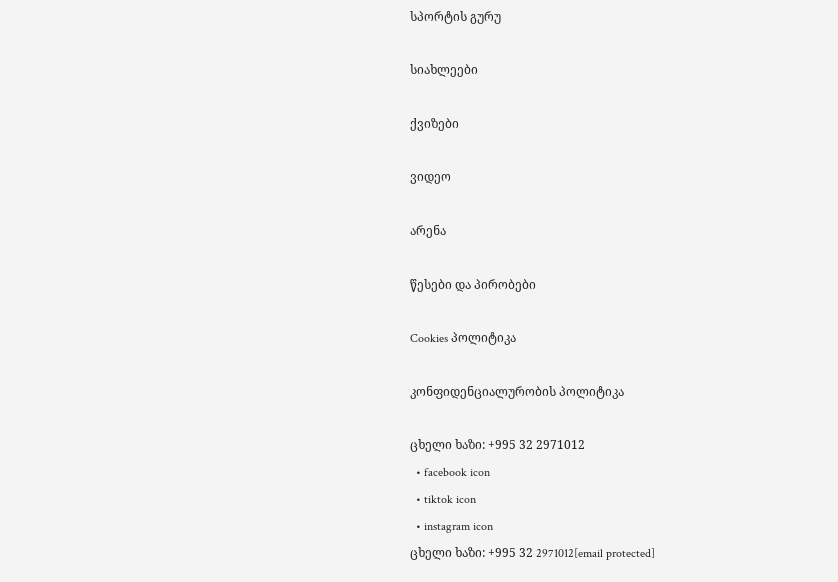სპორტის გურუ

სიახლეები

ქვიზები

ვიდეო

არენა

წესები და პირობები

Cookies პოლიტიკა

კონფიდენციალურობის პოლიტიკა

ცხელი ხაზი: +995 32 2971012
  • facebook icon
  • tiktok icon
  • instagram icon
ცხელი ხაზი: +995 32 2971012[email protected]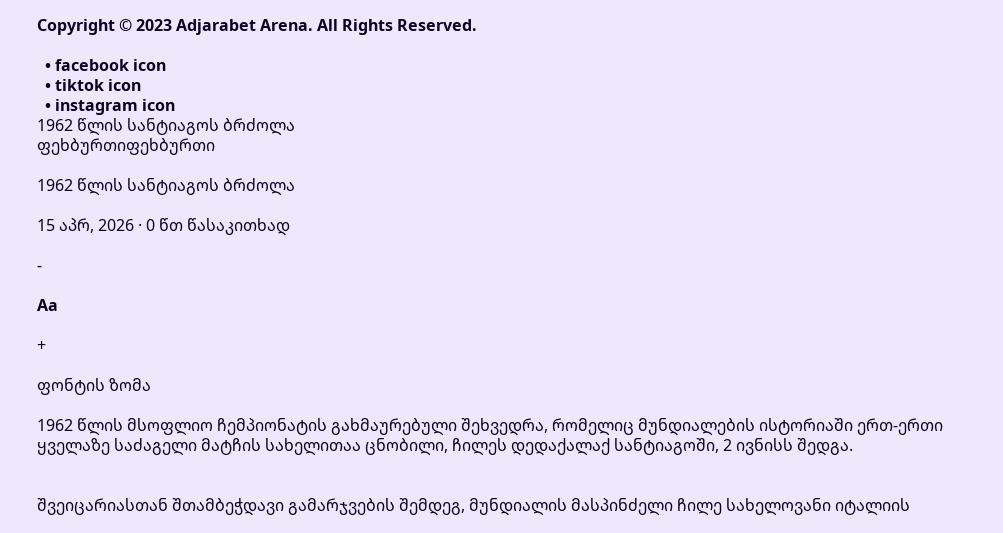Copyright © 2023 Adjarabet Arena. All Rights Reserved.

  • facebook icon
  • tiktok icon
  • instagram icon
1962 წლის სანტიაგოს ბრძოლა
ფეხბურთიფეხბურთი

1962 წლის სანტიაგოს ბრძოლა

15 აპრ, 2026 · 0 წთ წასაკითხად

-

Aa

+

ფონტის ზომა

1962 წლის მსოფლიო ჩემპიონატის გახმაურებული შეხვედრა, რომელიც მუნდიალების ისტორიაში ერთ-ერთი ყველაზე საძაგელი მატჩის სახელითაა ცნობილი, ჩილეს დედაქალაქ სანტიაგოში, 2 ივნისს შედგა.


შვეიცარიასთან შთამბეჭდავი გამარჯვების შემდეგ, მუნდიალის მასპინძელი ჩილე სახელოვანი იტალიის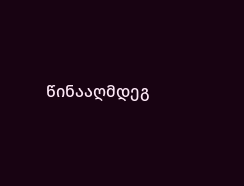წინააღმდეგ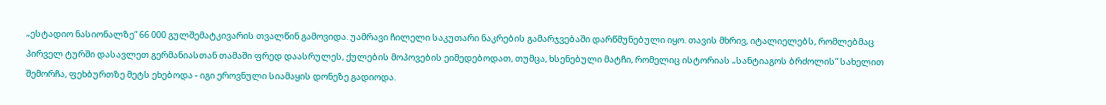„ესტადიო ნასიონალზე“ 66 000 გულშემატკივარის თვალწინ გამოვიდა. უამრავი ჩილელი საკუთარი ნაკრების გამარჯვებაში დარწმუნებული იყო. თავის მხრივ, იტალიელებს, რომლებმაც პირველ ტურში დასავლეთ გერმანიასთან თამაში ფრედ დაასრულეს, ქულების მოპოვების ეიმედებოდათ, თუმცა, ხსენებული მატჩი, რომელიც ისტორიას „სანტიაგოს ბრძოლის“ სახელით შემორჩა, ფეხბურთზე მეტს ეხებოდა - იგი ეროვნული სიამაყის დონეზე გადიოდა.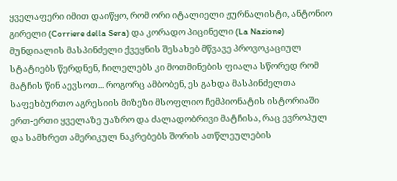ყველაფერი იმით დაიწყო, რომ ორი იტალიელი ჟურნალისტი, ანტონიო გირელი (Corriere della Sera) და კორადო პიცინელი (La Nazione) მუნდიალის მასპინძელი ქვეყნის შესახებ მწვავე პროვოკაციულ სტატიებს წერდნენ, ჩილელებს კი მოთმინების ფიალა სწორედ რომ მატჩის წინ აევსოთ... როგორც ამბობენ, ეს გახდა მასპინძელთა საფეხბურთო აგრესიის მიზეზი მსოფლიო ჩემპიონატის ისტორიაში ერთ-ერთი ყველაზე უაზრო და ძალადობრივი მატჩისა, რაც ევროპულ და სამხრეთ ამერიკულ ნაკრებებს შორის ათწლეულების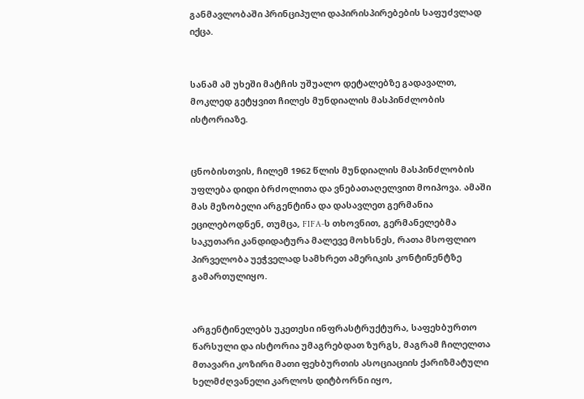განმავლობაში პრინციპული დაპირისპირებების საფუძვლად იქცა.


სანამ ამ უხეში მატჩის უშუალო დეტალებზე გადავალთ, მოკლედ გეტყვით ჩილეს მუნდიალის მასპინძლობის ისტორიაზე.


ცნობისთვის, ჩილემ 1962 წლის მუნდიალის მასპინძლობის უფლება დიდი ბრძოლითა და ვნებათაღელვით მოიპოვა. ამაში მას მეზობელი არგენტინა და დასავლეთ გერმანია ეცილებოდნენ, თუმცა, FIFA-ს თხოვნით, გერმანელებმა საკუთარი კანდიდატურა მალევე მოხსნეს, რათა მსოფლიო პირველობა უეჭველად სამხრეთ ამერიკის კონტინენტზე გამართულიყო.


არგენტინელებს უკეთესი ინფრასტრუქტურა, საფეხბურთო წარსული და ისტორია უმაგრებდათ ზურგს, მაგრამ ჩილელთა მთავარი კოზირი მათი ფეხბურთის ასოციაციის ქარიზმატული ხელმძღვანელი კარლოს დიტბორნი იყო,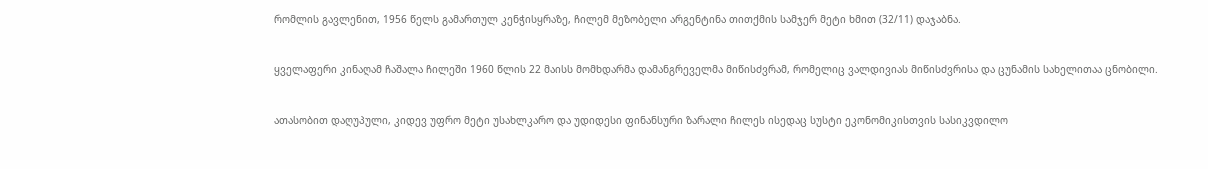რომლის გავლენით, 1956 წელს გამართულ კენჭისყრაზე, ჩილემ მეზობელი არგენტინა თითქმის სამჯერ მეტი ხმით (32/11) დაჯაბნა.


ყველაფერი კინაღამ ჩაშალა ჩილეში 1960 წლის 22 მაისს მომხდარმა დამანგრეველმა მიწისძვრამ, რომელიც ვალდივიას მიწისძვრისა და ცუნამის სახელითაა ცნობილი.


ათასობით დაღუპული, კიდევ უფრო მეტი უსახლკარო და უდიდესი ფინანსური ზარალი ჩილეს ისედაც სუსტი ეკონომიკისთვის სასიკვდილო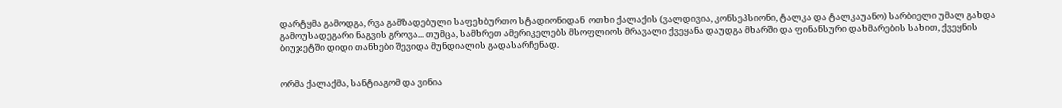დარტყმა გამოდგა, რვა გამზადებული საფეხბურთო სტადიონიდან  ოთხი ქალაქის (ვალდივია, კონსეპსიონი, ტალკა და ტალკაუანო) სარბიელი უმალ გახდა გამოუსადეგარი ნაგვის გროვა... თუმცა, სამხრეთ ამერიკელებს მსოფლიოს მრავალი ქვეყანა დაუდგა მხარში და ფინანსური დახმარების სახით, ქვეყნის ბიუჯეტში დიდი თანხები შევიდა მუნდიალის გადასარჩენად.


ორმა ქალაქმა, სანტიაგომ და ვინია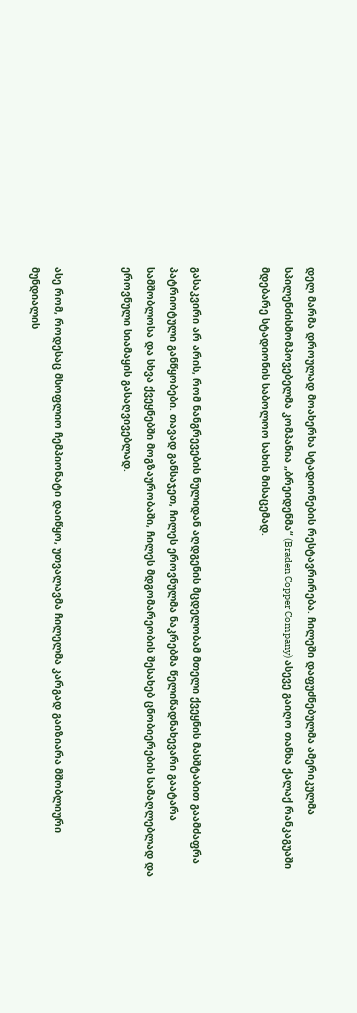დელ მარმა დროულად მოახერხა სტადიონების რესტავრირება. ჩილეში დაფუძნებულმა ამერიკულმა სპილენძისმომპოვებელმა კომპანია „ბრეიდენმა“ (Braden Copper Company) ასევე გაიღო თანხა ქალაქ რანკაგუაში მდებარე სტადიონის საბოლოო სახის მისაცემად.


გასაკვირი არ არის, რომ ნანგრევების ნულიდან აღდგენის მცდელობამ მთელი ქვეყნის მასშტაბით გაამძაფრა პატრიოტული განწყობები. თავად განსაჯეთ, ჩილეს ეროვნულმა ნაკრებმა წელიწადნახევარი გაატარა სამშობლოსა და სხვა ქვეყნებში მოგზაურობაში, ჩილეს მდგომარეობის შესახებ ცნობიერების სამაღლებლად და ეროვნული სიამაყის გასაღვივებლად.


ასე რომ, როდესაც მსოფლიო ჩემპიონატი დაიწყო, უთვალავმა ჩილელმა კარგად გაიზიარა მშობლიური მუნდიალის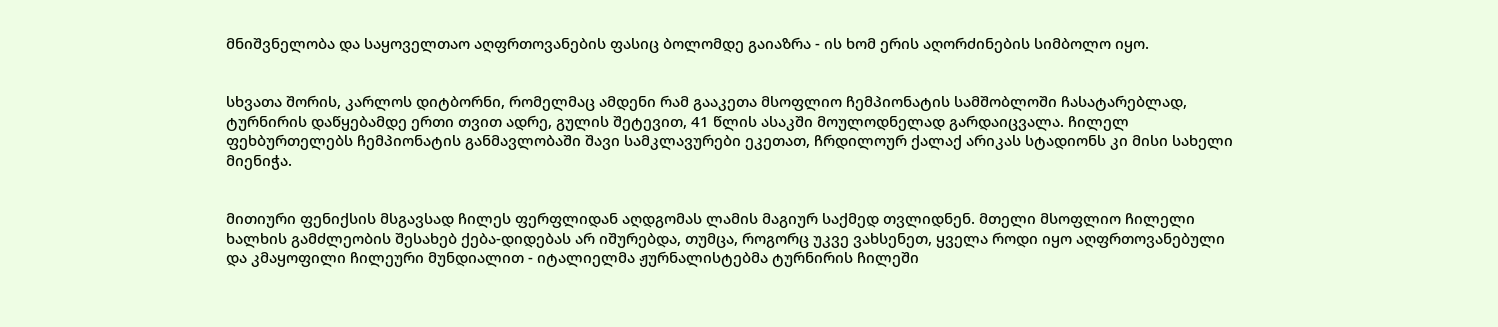მნიშვნელობა და საყოველთაო აღფრთოვანების ფასიც ბოლომდე გაიაზრა - ის ხომ ერის აღორძინების სიმბოლო იყო.


სხვათა შორის, კარლოს დიტბორნი, რომელმაც ამდენი რამ გააკეთა მსოფლიო ჩემპიონატის სამშობლოში ჩასატარებლად, ტურნირის დაწყებამდე ერთი თვით ადრე, გულის შეტევით, 41 წლის ასაკში მოულოდნელად გარდაიცვალა. ჩილელ ფეხბურთელებს ჩემპიონატის განმავლობაში შავი სამკლავურები ეკეთათ, ჩრდილოურ ქალაქ არიკას სტადიონს კი მისი სახელი მიენიჭა.


მითიური ფენიქსის მსგავსად ჩილეს ფერფლიდან აღდგომას ლამის მაგიურ საქმედ თვლიდნენ. მთელი მსოფლიო ჩილელი ხალხის გამძლეობის შესახებ ქება-დიდებას არ იშურებდა, თუმცა, როგორც უკვე ვახსენეთ, ყველა როდი იყო აღფრთოვანებული და კმაყოფილი ჩილეური მუნდიალით - იტალიელმა ჟურნალისტებმა ტურნირის ჩილეში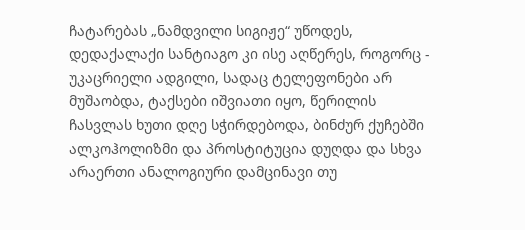ჩატარებას „ნამდვილი სიგიჟე“ უწოდეს, დედაქალაქი სანტიაგო კი ისე აღწერეს, როგორც - უკაცრიელი ადგილი, სადაც ტელეფონები არ მუშაობდა, ტაქსები იშვიათი იყო, წერილის ჩასვლას ხუთი დღე სჭირდებოდა, ბინძურ ქუჩებში ალკოჰოლიზმი და პროსტიტუცია დუღდა და სხვა არაერთი ანალოგიური დამცინავი თუ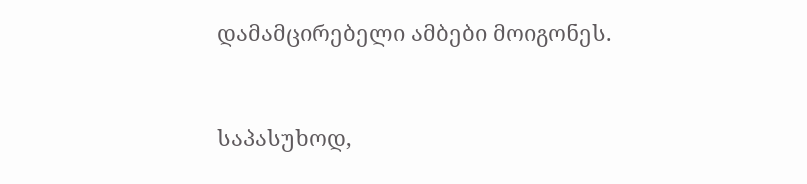დამამცირებელი ამბები მოიგონეს.


საპასუხოდ,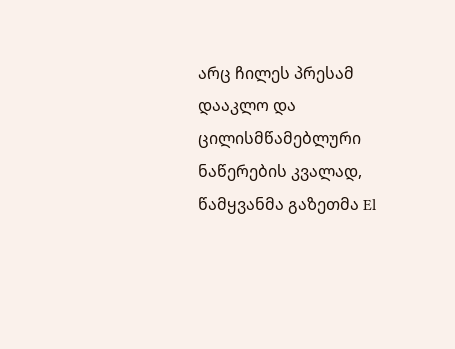არც ჩილეს პრესამ დააკლო და ცილისმწამებლური ნაწერების კვალად, წამყვანმა გაზეთმა El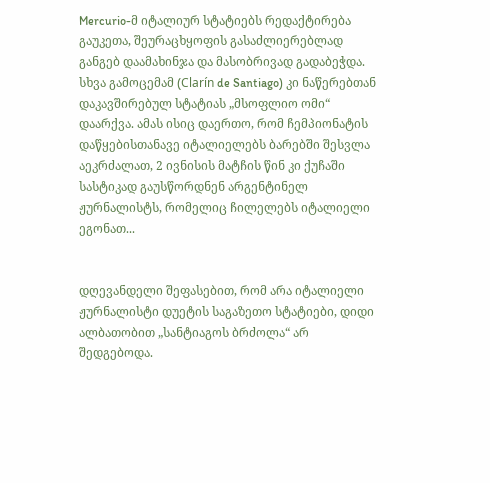Mercurio-მ იტალიურ სტატიებს რედაქტირება გაუკეთა, შეურაცხყოფის გასაძლიერებლად განგებ დაამახინჯა და მასობრივად გადაბეჭდა. სხვა გამოცემამ (Clarín de Santiago) კი ნაწერებთან დაკავშირებულ სტატიას „მსოფლიო ომი“ დაარქვა. ამას ისიც დაერთო, რომ ჩემპიონატის დაწყებისთანავე იტალიელებს ბარებში შესვლა აეკრძალათ, 2 ივნისის მატჩის წინ კი ქუჩაში სასტიკად გაუსწორდნენ არგენტინელ ჟურნალისტს, რომელიც ჩილელებს იტალიელი ეგონათ...


დღევანდელი შეფასებით, რომ არა იტალიელი ჟურნალისტი დუეტის საგაზეთო სტატიები, დიდი ალბათობით „სანტიაგოს ბრძოლა“ არ შედგებოდა.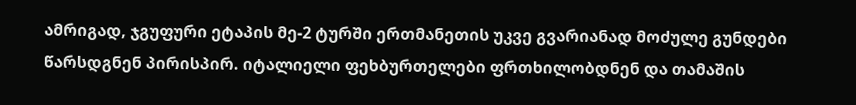ამრიგად, ჯგუფური ეტაპის მე-2 ტურში ერთმანეთის უკვე გვარიანად მოძულე გუნდები წარსდგნენ პირისპირ. იტალიელი ფეხბურთელები ფრთხილობდნენ და თამაშის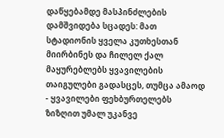დაწყებამდე მასპინძლების დამშვიდება სცადეს: მათ სტადიონის ყველა კუთხესთან მიირბინეს და ჩილელ ქალ მაყურებლებს ყვავილების თაიგულები გადასცეს, თუმცა ამაოდ - ყვავილები ფეხბურთელებს ზიზღით უმალ უკანვე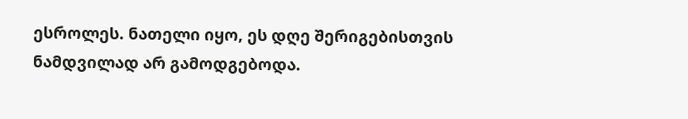ესროლეს. ნათელი იყო, ეს დღე შერიგებისთვის ნამდვილად არ გამოდგებოდა.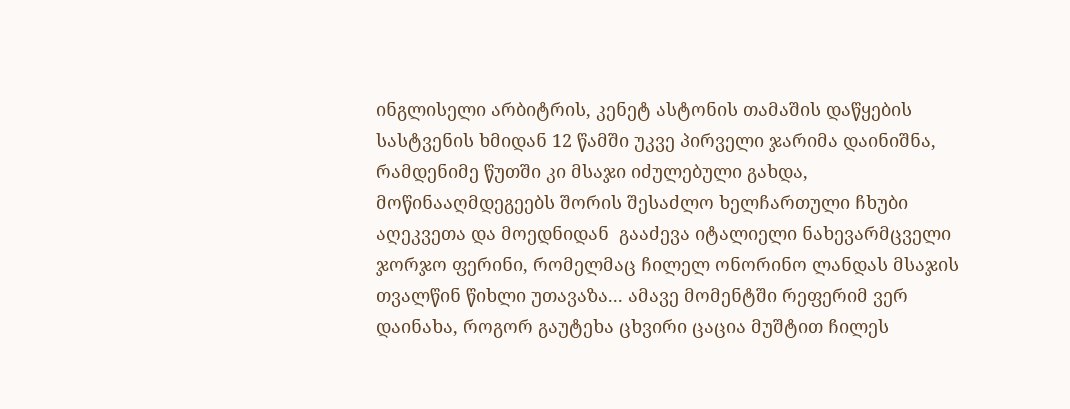ინგლისელი არბიტრის, კენეტ ასტონის თამაშის დაწყების სასტვენის ხმიდან 12 წამში უკვე პირველი ჯარიმა დაინიშნა, რამდენიმე წუთში კი მსაჯი იძულებული გახდა, მოწინააღმდეგეებს შორის შესაძლო ხელჩართული ჩხუბი აღეკვეთა და მოედნიდან  გააძევა იტალიელი ნახევარმცველი ჯორჯო ფერინი, რომელმაც ჩილელ ონორინო ლანდას მსაჯის თვალწინ წიხლი უთავაზა... ამავე მომენტში რეფერიმ ვერ დაინახა, როგორ გაუტეხა ცხვირი ცაცია მუშტით ჩილეს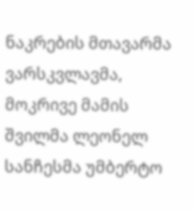ნაკრების მთავარმა ვარსკვლავმა, მოკრივე მამის შვილმა ლეონელ სანჩესმა უმბერტო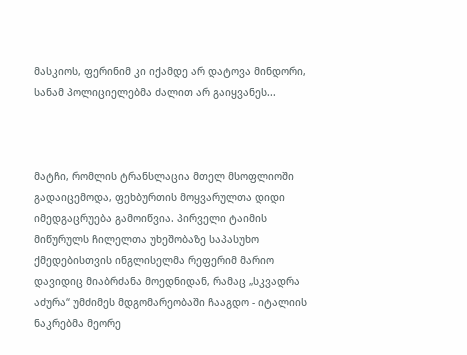მასკიოს, ფერინიმ კი იქამდე არ დატოვა მინდორი, სანამ პოლიციელებმა ძალით არ გაიყვანეს...



მატჩი, რომლის ტრანსლაცია მთელ მსოფლიოში გადაიცემოდა, ფეხბურთის მოყვარულთა დიდი იმედგაცრუება გამოიწვია. პირველი ტაიმის მიწურულს ჩილელთა უხეშობაზე საპასუხო ქმედებისთვის ინგლისელმა რეფერიმ მარიო დავიდიც მიაბრძანა მოედნიდან, რამაც „სკვადრა აძურა“ უმძიმეს მდგომარეობაში ჩააგდო - იტალიის ნაკრებმა მეორე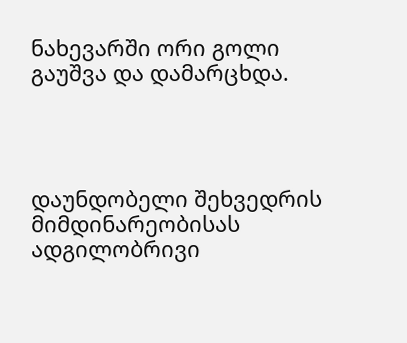ნახევარში ორი გოლი გაუშვა და დამარცხდა.




დაუნდობელი შეხვედრის მიმდინარეობისას ადგილობრივი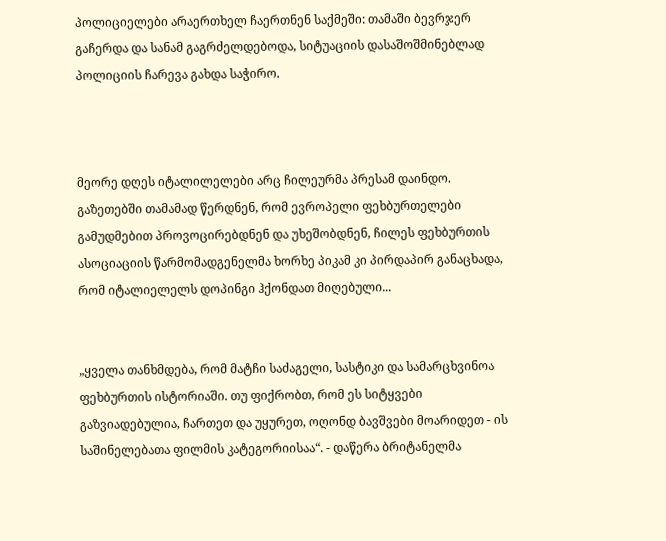პოლიციელები არაერთხელ ჩაერთნენ საქმეში: თამაში ბევრჯერ გაჩერდა და სანამ გაგრძელდებოდა, სიტუაციის დასაშოშმინებლად პოლიციის ჩარევა გახდა საჭირო.



მეორე დღეს იტალილელები არც ჩილეურმა პრესამ დაინდო. გაზეთებში თამამად წერდნენ, რომ ევროპელი ფეხბურთელები გამუდმებით პროვოცირებდნენ და უხეშობდნენ, ჩილეს ფეხბურთის ასოციაციის წარმომადგენელმა ხორხე პიკამ კი პირდაპირ განაცხადა, რომ იტალიელელს დოპინგი ჰქონდათ მიღებული...


„ყველა თანხმდება, რომ მატჩი საძაგელი, სასტიკი და სამარცხვინოა ფეხბურთის ისტორიაში. თუ ფიქრობთ, რომ ეს სიტყვები გაზვიადებულია, ჩართეთ და უყურეთ, ოღონდ ბავშვები მოარიდეთ - ის საშინელებათა ფილმის კატეგორიისაა“. - დაწერა ბრიტანელმა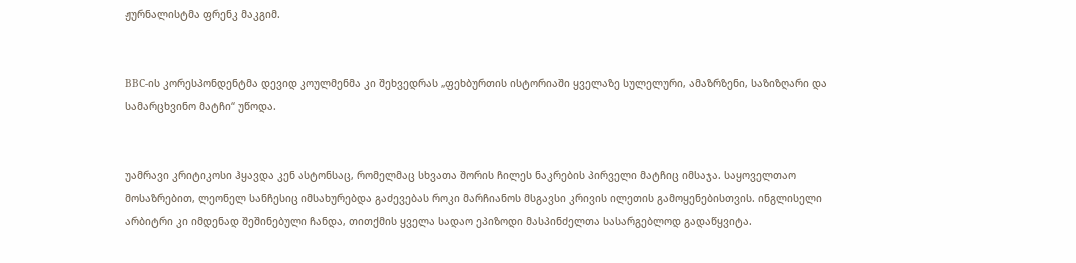ჟურნალისტმა ფრენკ მაკგიმ.


BBC-ის კორესპონდენტმა დევიდ კოულმენმა კი შეხვედრას „ფეხბურთის ისტორიაში ყველაზე სულელური, ამაზრზენი, საზიზღარი და სამარცხვინო მატჩი“ უწოდა.


უამრავი კრიტიკოსი ჰყავდა კენ ასტონსაც, რომელმაც სხვათა შორის ჩილეს ნაკრების პირველი მატჩიც იმსაჯა. საყოველთაო მოსაზრებით, ლეონელ სანჩესიც იმსახურებდა გაძევებას როკი მარჩიანოს მსგავსი კრივის ილეთის გამოყენებისთვის. ინგლისელი არბიტრი კი იმდენად შეშინებული ჩანდა, თითქმის ყველა სადაო ეპიზოდი მასპინძელთა სასარგებლოდ გადაწყვიტა.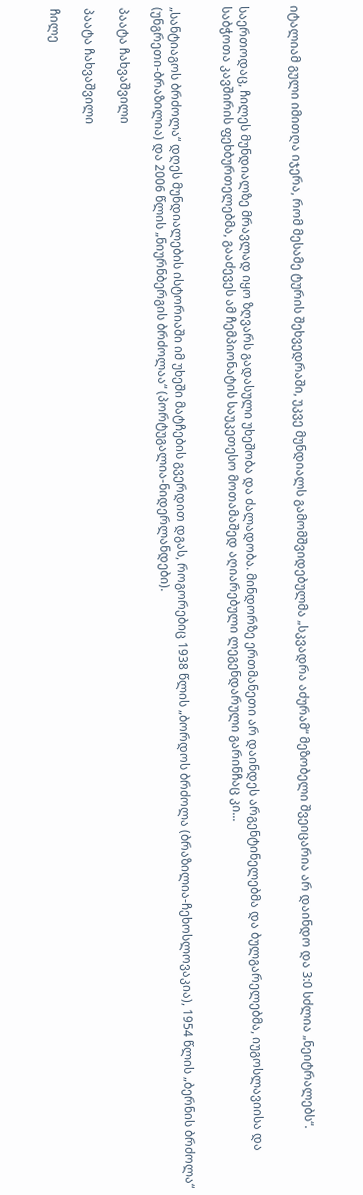იტალიამ გული იმითღა იჯერა, რომ მესამე ტურის შეხვედრაში, უკვე მუნდიალს გამომშვიდებულმა „სკვადრა აძურამ“ მეზობელი შვეიცარია არ დაინდო და 3:0 სძლია „ნეიტრალებს“.


საერთოდაც, ჩილეს მუნდიალზე მრავლად იყო ზღვარს გადასული უხეშობა და ძალადობა. მინდორზე ერთმანეთი არ დაინდეს არგენტინელებმა და ბულგარელებმა, იუგოსლავიისა და საბჭოთა კავშირის ფეხბურთელებმა, გააძევეს ამ ჩემპიონატის საუკეთესო მოთამაშედ აღიარებული ლეგენდარული გარინჩაც კი...


„სანტიაგოს ბრძოლა“ დღეს მუნდიალების ისტორიაში იმ უხეში მატჩების გვერდით დგას, როგორებიც 1938 წლის „ბორდოს ბრძოლა (ბრაზილია-ჩეხოსლოვაკია), 1954 წლის „ბერნის ბრძოლა“ (უნგრეთი-ბრაზილია) და 2006 წლის „ნიურნბერგის ბრძოლაა“ (პორტუგალია-ნიდერლანდები).

პაატა ჩახვაშვილი

პაატა ჩახვაშვილი

ჩილე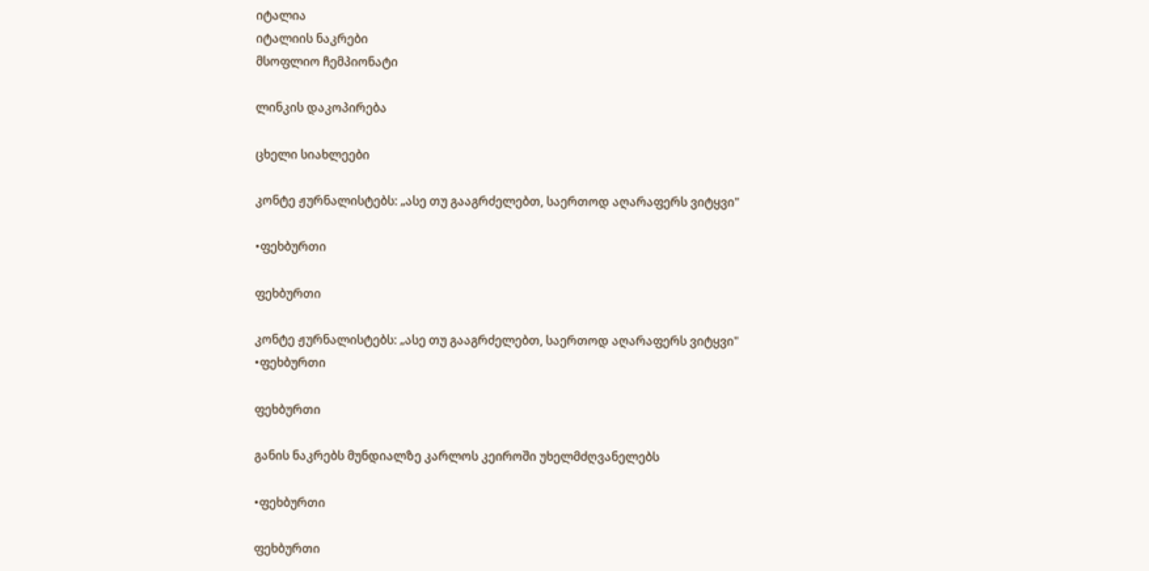იტალია
იტალიის ნაკრები
მსოფლიო ჩემპიონატი

ლინკის დაკოპირება

ცხელი სიახლეები

კონტე ჟურნალისტებს: „ასე თუ გააგრძელებთ, საერთოდ აღარაფერს ვიტყვი"

•ფეხბურთი

ფეხბურთი

კონტე ჟურნალისტებს: „ასე თუ გააგრძელებთ, საერთოდ აღარაფერს ვიტყვი"
•ფეხბურთი

ფეხბურთი

განის ნაკრებს მუნდიალზე კარლოს კეიროში უხელმძღვანელებს

•ფეხბურთი

ფეხბურთი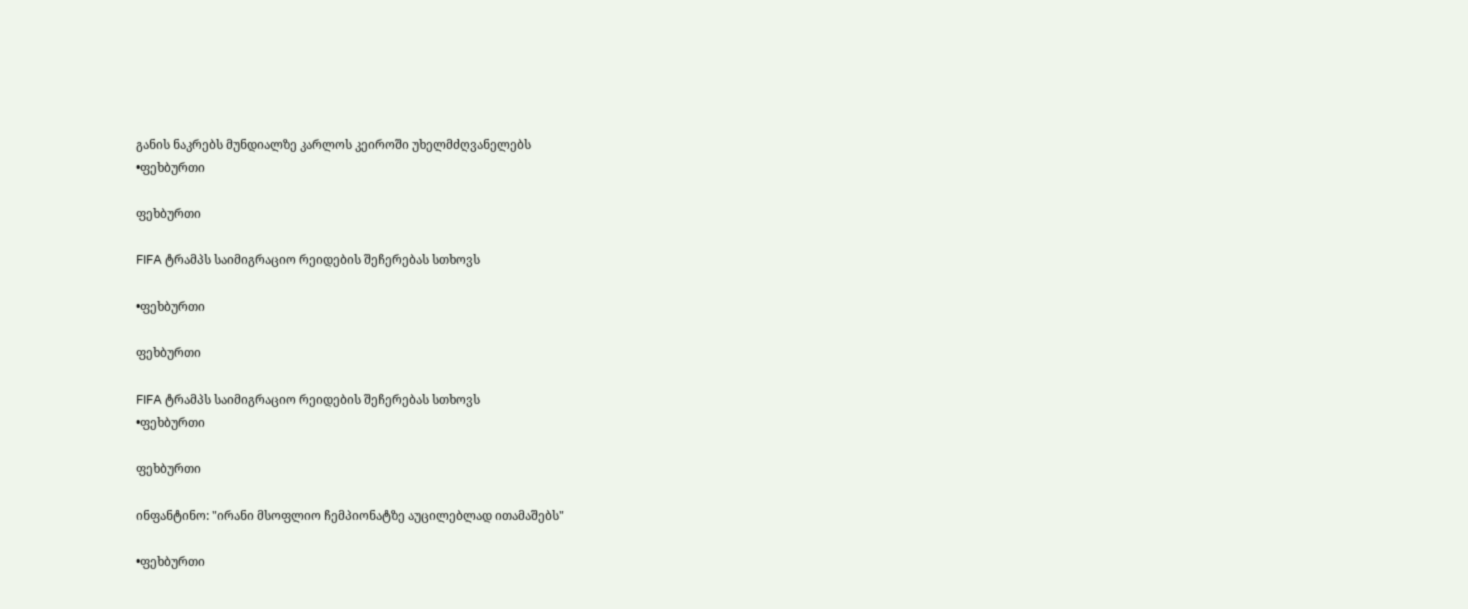განის ნაკრებს მუნდიალზე კარლოს კეიროში უხელმძღვანელებს
•ფეხბურთი

ფეხბურთი

FIFA ტრამპს საიმიგრაციო რეიდების შეჩერებას სთხოვს

•ფეხბურთი

ფეხბურთი

FIFA ტრამპს საიმიგრაციო რეიდების შეჩერებას სთხოვს
•ფეხბურთი

ფეხბურთი

ინფანტინო: "ირანი მსოფლიო ჩემპიონატზე აუცილებლად ითამაშებს"

•ფეხბურთი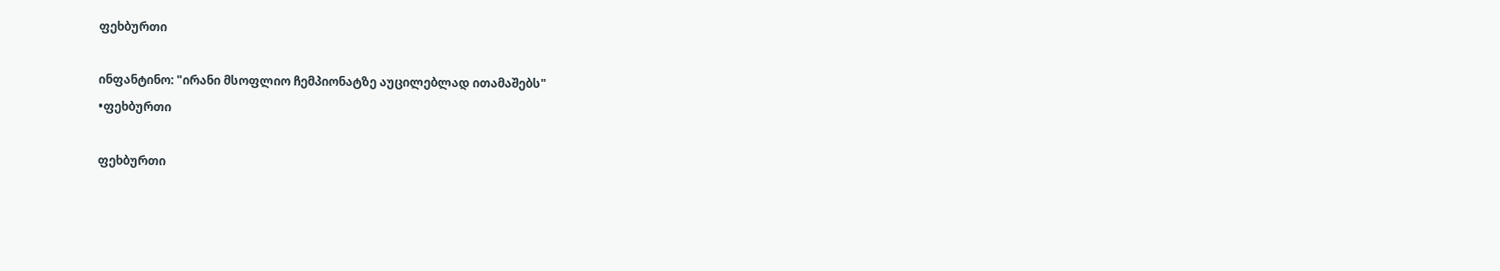ფეხბურთი

ინფანტინო: "ირანი მსოფლიო ჩემპიონატზე აუცილებლად ითამაშებს"
•ფეხბურთი

ფეხბურთი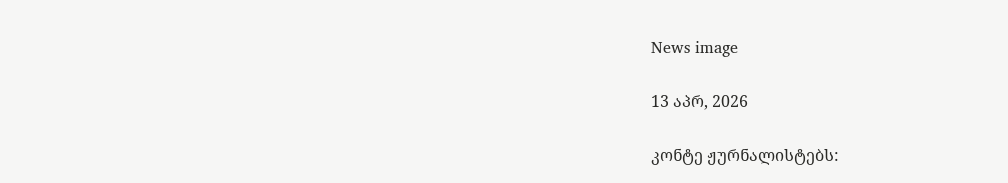News image

13 აპრ, 2026

კონტე ჟურნალისტებს: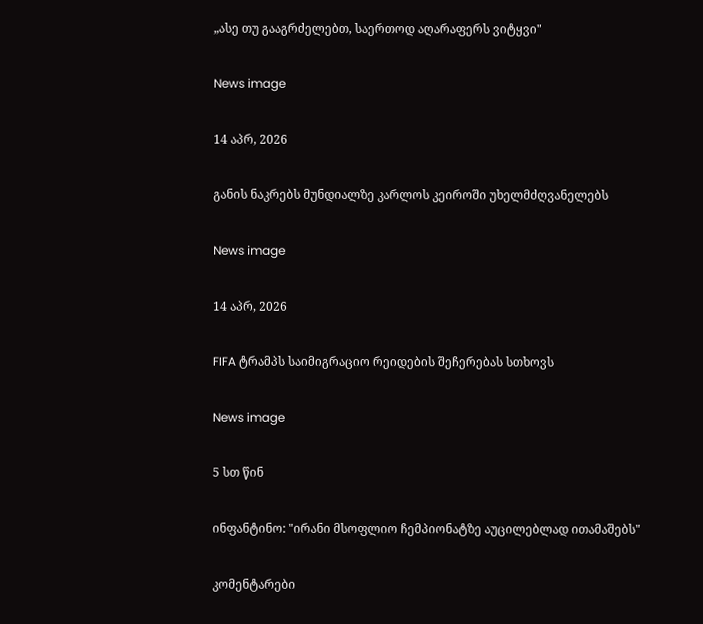„ასე თუ გააგრძელებთ, საერთოდ აღარაფერს ვიტყვი"

News image

14 აპრ, 2026

განის ნაკრებს მუნდიალზე კარლოს კეიროში უხელმძღვანელებს

News image

14 აპრ, 2026

FIFA ტრამპს საიმიგრაციო რეიდების შეჩერებას სთხოვს

News image

5 სთ წინ

ინფანტინო: "ირანი მსოფლიო ჩემპიონატზე აუცილებლად ითამაშებს"

კომენტარები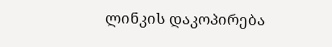ლინკის დაკოპირება